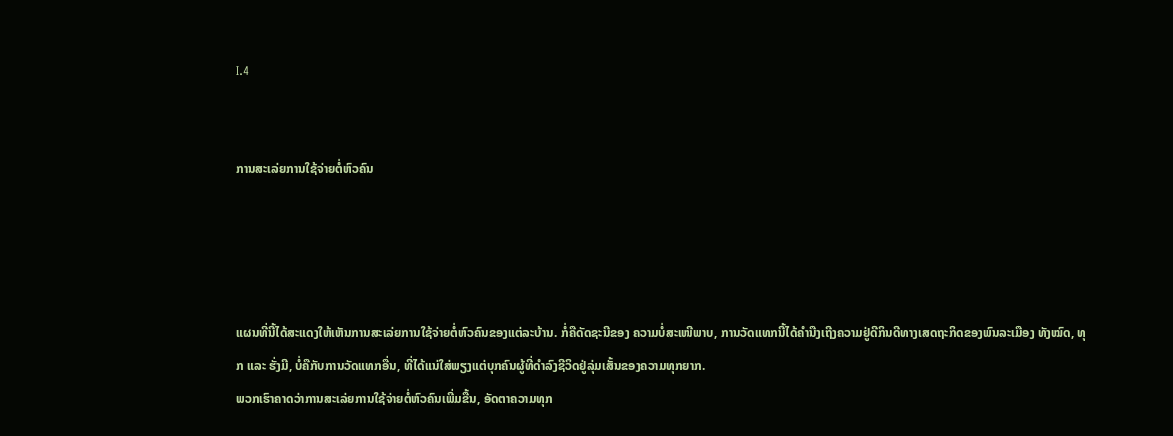I.4


ການສະເລ່ຍການໃຊ້ຈ່າຍຕໍ່ຫົວຄົນ




ແຜນທີ່ນີ້ໄດ້ສະແດງໃຫ້ເຫັນການສະເລ່ຍການໃຊ້ຈ່າຍຕໍ່ຫົວຄົນຂອງແຕ່ລະບ້ານ. ກໍ່ຄືດັດຊະນີຂອງ ຄວາມບໍ່ສະເໜີພາບ, ການວັດແທກນີ້ໄດ້ຄຳນືງເຖີງຄວາມຢູ່ດີກິນດີທາງເສດຖະກິດຂອງພົນລະເມືອງ ທັງໝົດ, ທຸກ ແລະ ຮັ່ງມີ, ບໍ່ຄືກັບການວັດແທກອື່ນ, ທີ່ໄດ້ແນ່ໃສ່ພຽງແຕ່ບຸກຄົນຜູ້ທີ່ດຳລົງຊີວິດຢູ່ລຸ່ມເສັ້ນຂອງຄວາມທຸກຍາກ.
ພວກເຮົາຄາດວ່າການສະເລ່ຍການໃຊ້ຈ່າຍຕໍ່ຫົວຄົນເພີ່ມຂື້ນ, ອັດຕາຄວາມທຸກ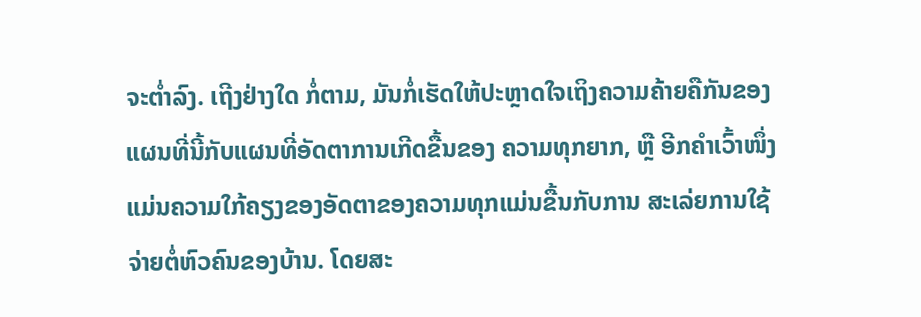ຈະຕ່ຳລົງ. ເຖີງຢ່າງໃດ ກໍ່ຕາມ, ມັນກໍ່ເຮັດໃຫ້ປະຫຼາດໃຈເຖິງຄວາມຄ້າຍຄືກັນຂອງແຜນທີ່ນີ້ກັບແຜນທີ່ອັດຕາການເກີດຂື້ນຂອງ ຄວາມທຸກຍາກ, ຫຼື ອີກຄຳເວົ້າໜຶ່ງແມ່ນຄວາມໃກ້ຄຽງຂອງອັດຕາຂອງຄວາມທຸກແມ່ນຂື້ນກັບການ ສະເລ່ຍການໃຊ້ຈ່າຍຕໍ່ຫົວຄົນຂອງບ້ານ. ໂດຍສະ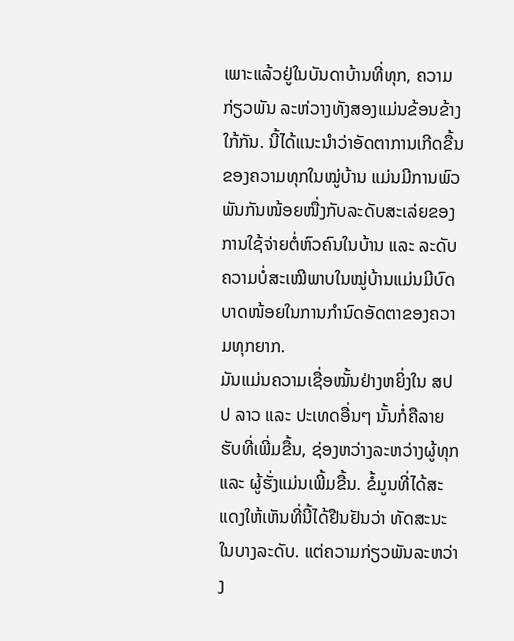ເພາະແລ້ວຢູ່ໃນບັນດາບ້ານທີ່ທຸກ, ຄວາມກ່ຽວພັນ ລະຫ່ວາງທັງສອງແມ່ນຂ້ອນຂ້າງໃກ້ກັນ. ນີ້ໄດ້ແນະນຳວ່າອັດຕາການເກີດຂື້ນຂອງຄວາມທຸກໃນໝູ່ບ້ານ ແມ່ນມີການພົວພັນກັນໜ້ອຍໜື່ງກັບລະດັບສະເລ່ຍຂອງການໃຊ້ຈ່າຍຕໍ່ຫົວຄົນໃນບ້ານ ແລະ ລະດັບ ຄວາມບໍ່ສະເໝີພາບໃນໝູ່ບ້ານແມ່ນມີບົດບາດໜ້ອຍໃນການກຳນົດອັດຕາຂອງຄວາມທຸກຍາກ.
ມັນແມ່ນຄວາມເຊື່ອໝັ້ນຢ່າງຫຍິ່ງໃນ ສປປ ລາວ ແລະ ປະເທດອື່ນໆ ນັ້ນກໍ່ຄືລາຍຮັບທີ່ເພີ່ມຂື້ນ, ຊ່ອງຫວ່າງລະຫວ່າງຜູ້ທຸກ ແລະ ຜູ້ຮັ່ງແມ່ນເພີ້ມຂື້ນ. ຂໍ້ມູນທີ່ໄດ້ສະແດງໃຫ້ເຫັນທີ່ນີ້ໄດ້ຢືນຢັນວ່າ ທັດສະນະໃນບາງລະດັບ. ແຕ່ຄວາມກ່ຽວພັນລະຫວ່າງ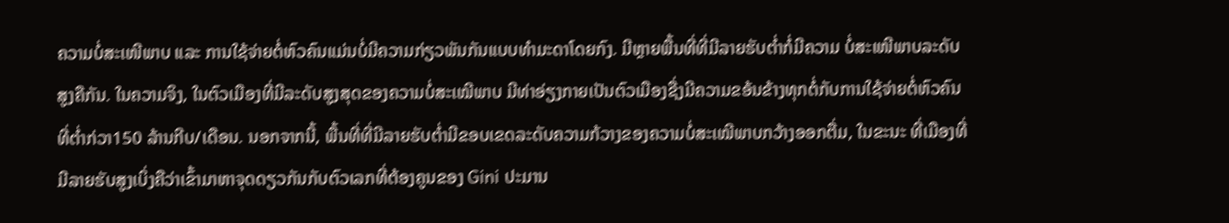ຄວາມບໍ່ສະເໜີພາບ ແລະ ການໃຊ້ຈ່າຍຕໍ່ຫົວຄົນແມ່ນບໍ່ມີຄວາມກ່ຽວພັນກັນແບບທຳມະດາໂດຍກົງ. ມີຫຼາຍພື້ນທີ່ທີ່ມີລາຍຮັບຕ່ຳກໍ່ມີຄວາມ ບໍ່ສະເໜີພາບລະດັບສູງຄືກັນ. ໃນຄວາມຈິງ, ໃນຕົວເມືອງທີ່ມີລະດັບສູງສຸດຂອງຄວາມບໍ່ສະເໝີພາບ ມີທ່າອ່ຽງກາຍເປັນຕົວເມືອງຊື່ງມີຄວາມຂອ້ນຂ້າງທຸກຕໍ່ກັບການໃຊ້ຈ່າຍຕໍ່ຫົວຄົນທີ່ຕ່ຳກ່ວາ150 ລ້ານກີບ/ເດືອນ. ນອກຈາກນີ້, ພື້ນທີ່ທີ່ມີລາຍຮັບຕ່ຳມີຂອບເຂດລະດັບຄວາມກ້ວາງຂອງຄວາມບໍ່ສະເໝີພາບກວ້າງອອກຕື່ມ, ໃນຂະນະ ທີ່ເມືອງທີ່ມີລາຍຮັບສູງເບິ່ງຄືວ່າເຂົ້າມາຫາຈຸດດຽວກັນກັບຕົວເລກທີ່ຕ້ອງຄູນຂອງ Gini ປະມານ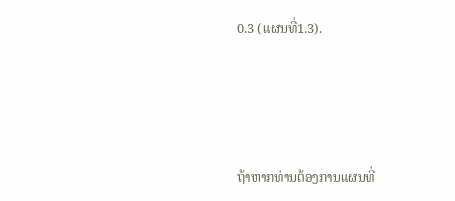0.3 (ແຜນທີ່1.3).






ຖ້າຫາກທ່ານຕ້ອງການແຜນທີ່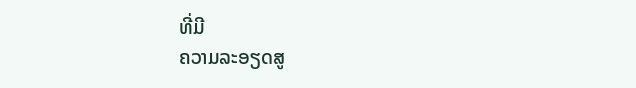ທີ່ມີ
ຄວາມລະອຽດສູ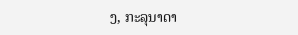ງ, ກະລຸນາດາ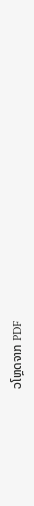ວໂຫຼດຈາກ PDF